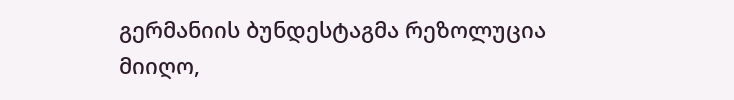გერმანიის ბუნდესტაგმა რეზოლუცია მიიღო,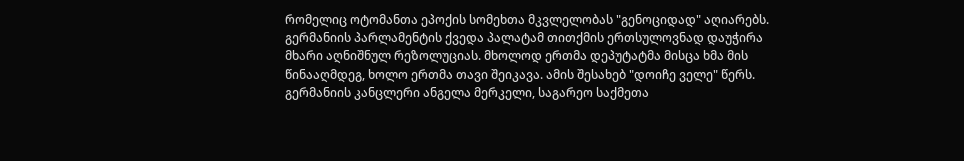რომელიც ოტომანთა ეპოქის სომეხთა მკვლელობას "გენოციდად" აღიარებს. გერმანიის პარლამენტის ქვედა პალატამ თითქმის ერთსულოვნად დაუჭირა მხარი აღნიშნულ რეზოლუციას. მხოლოდ ერთმა დეპუტატმა მისცა ხმა მის წინააღმდეგ, ხოლო ერთმა თავი შეიკავა. ამის შესახებ "დოიჩე ველე" წერს.
გერმანიის კანცლერი ანგელა მერკელი, საგარეო საქმეთა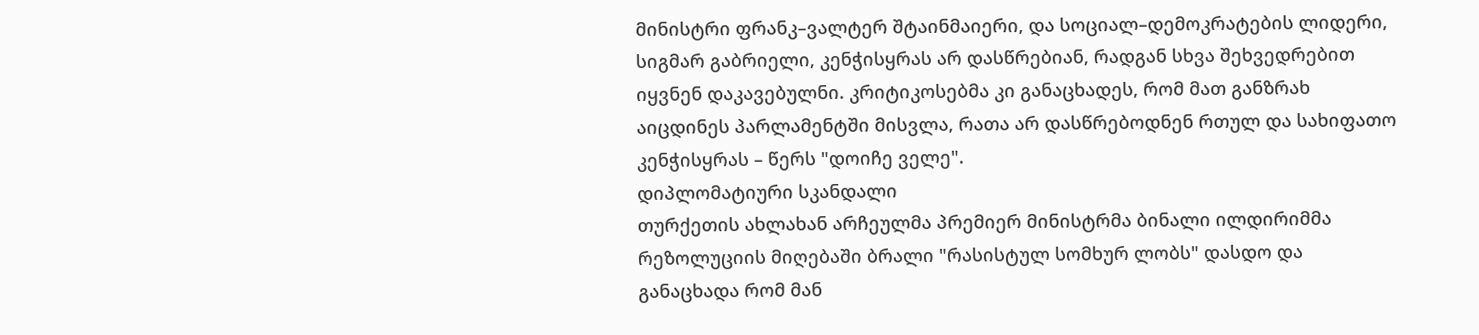მინისტრი ფრანკ–ვალტერ შტაინმაიერი, და სოციალ–დემოკრატების ლიდერი, სიგმარ გაბრიელი, კენჭისყრას არ დასწრებიან, რადგან სხვა შეხვედრებით იყვნენ დაკავებულნი. კრიტიკოსებმა კი განაცხადეს, რომ მათ განზრახ აიცდინეს პარლამენტში მისვლა, რათა არ დასწრებოდნენ რთულ და სახიფათო კენჭისყრას – წერს "დოიჩე ველე".
დიპლომატიური სკანდალი
თურქეთის ახლახან არჩეულმა პრემიერ მინისტრმა ბინალი ილდირიმმა რეზოლუციის მიღებაში ბრალი "რასისტულ სომხურ ლობს" დასდო და განაცხადა რომ მან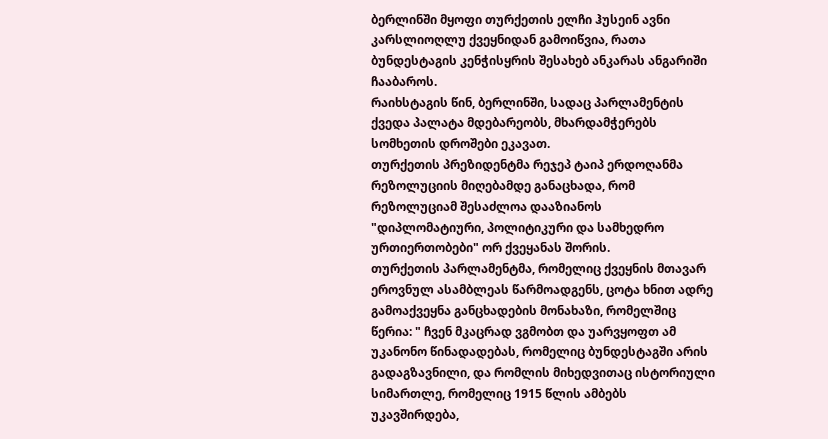ბერლინში მყოფი თურქეთის ელჩი ჰუსეინ ავნი კარსლიოღლუ ქვეყნიდან გამოიწვია, რათა ბუნდესტაგის კენჭისყრის შესახებ ანკარას ანგარიში ჩააბაროს.
რაიხსტაგის წინ, ბერლინში, სადაც პარლამენტის ქვედა პალატა მდებარეობს, მხარდამჭერებს სომხეთის დროშები ეკავათ.
თურქეთის პრეზიდენტმა რეჯეპ ტაიპ ერდოღანმა რეზოლუციის მიღებამდე განაცხადა, რომ რეზოლუციამ შესაძლოა დააზიანოს "დიპლომატიური, პოლიტიკური და სამხედრო ურთიერთობები" ორ ქვეყანას შორის.
თურქეთის პარლამენტმა, რომელიც ქვეყნის მთავარ ეროვნულ ასამბლეას წარმოადგენს, ცოტა ხნით ადრე გამოაქვეყნა განცხადების მონახაზი, რომელშიც წერია: " ჩვენ მკაცრად ვგმობთ და უარვყოფთ ამ უკანონო წინადადებას, რომელიც ბუნდესტაგში არის გადაგზავნილი, და რომლის მიხედვითაც ისტორიული სიმართლე, რომელიც 1915 წლის ამბებს უკავშირდება,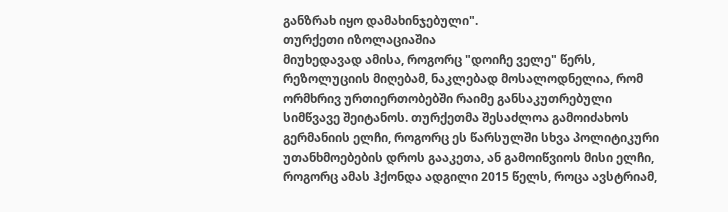განზრახ იყო დამახინჯებული".
თურქეთი იზოლაციაშია
მიუხედავად ამისა, როგორც "დოიჩე ველე" წერს, რეზოლუციის მიღებამ, ნაკლებად მოსალოდნელია, რომ ორმხრივ ურთიერთობებში რაიმე განსაკუთრებული სიმწვავე შეიტანოს. თურქეთმა შესაძლოა გამოიძახოს გერმანიის ელჩი, როგორც ეს წარსულში სხვა პოლიტიკური უთანხმოებების დროს გააკეთა, ან გამოიწვიოს მისი ელჩი, როგორც ამას ჰქონდა ადგილი 2015 წელს, როცა ავსტრიამ,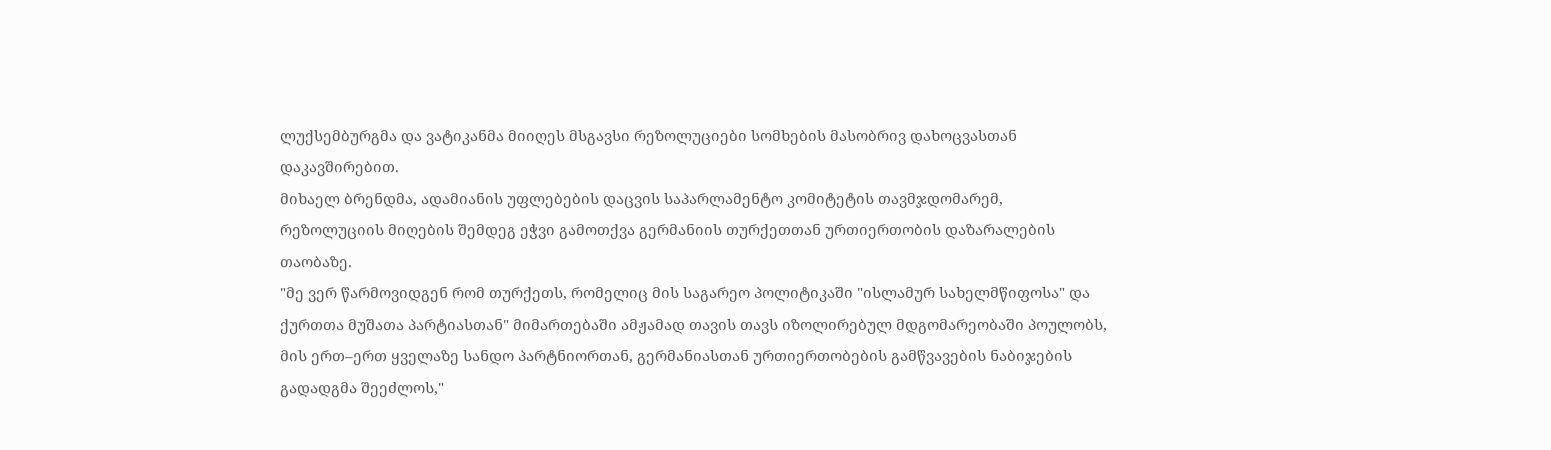ლუქსემბურგმა და ვატიკანმა მიიღეს მსგავსი რეზოლუციები სომხების მასობრივ დახოცვასთან დაკავშირებით.
მიხაელ ბრენდმა, ადამიანის უფლებების დაცვის საპარლამენტო კომიტეტის თავმჯდომარემ, რეზოლუციის მიღების შემდეგ ეჭვი გამოთქვა გერმანიის თურქეთთან ურთიერთობის დაზარალების თაობაზე.
"მე ვერ წარმოვიდგენ რომ თურქეთს, რომელიც მის საგარეო პოლიტიკაში "ისლამურ სახელმწიფოსა" და ქურთთა მუშათა პარტიასთან" მიმართებაში ამჟამად თავის თავს იზოლირებულ მდგომარეობაში პოულობს, მის ერთ–ერთ ყველაზე სანდო პარტნიორთან, გერმანიასთან ურთიერთობების გამწვავების ნაბიჯების გადადგმა შეეძლოს,"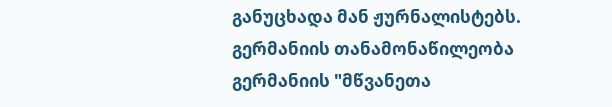განუცხადა მან ჟურნალისტებს.
გერმანიის თანამონაწილეობა
გერმანიის "მწვანეთა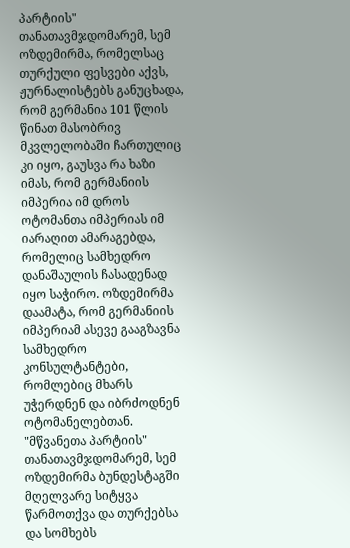პარტიის" თანათავმჯდომარემ, სემ ოზდემირმა, რომელსაც თურქული ფესვები აქვს, ჟურნალისტებს განუცხადა, რომ გერმანია 101 წლის წინათ მასობრივ მკვლელობაში ჩართულიც კი იყო, გაუსვა რა ხაზი იმას, რომ გერმანიის იმპერია იმ დროს ოტომანთა იმპერიას იმ იარაღით ამარაგებდა, რომელიც სამხედრო დანაშაულის ჩასადენად იყო საჭირო. ოზდემირმა დაამატა, რომ გერმანიის იმპერიამ ასევე გააგზავნა სამხედრო კონსულტანტები, რომლებიც მხარს უჭერდნენ და იბრძოდნენ ოტომანელებთან.
"მწვანეთა პარტიის" თანათავმჯდომარემ, სემ ოზდემირმა ბუნდესტაგში მღელვარე სიტყვა წარმოთქვა და თურქებსა და სომხებს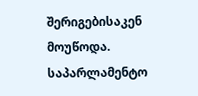შერიგებისაკენ მოუწოდა.
საპარლამენტო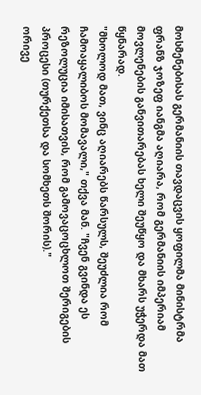მოსმენებისას გერმანიის თავდაცვის ყოფილმა მინისტრმა ფრანზ ჯოზეფ იანგმა აღიარა, რომ გერმანიის იმპერიამ მოვლენების განვითარებას ხელი შეუწყო და მხარს უჭერდა მათ წყნარად.
"მხოლოდ მათ, ვინც აღიარებს წარსულს, შეუძლია რომ ჩამოაყალიბოს მომავალი," თქვა მან. "ჩვენ გვინდა ეს რეზოლუცია იმისათვის, რომ გამოვაცოცხლოთ შერიგების პროცესი (თურქეთსა და სომხეთს შორის)."
ორივე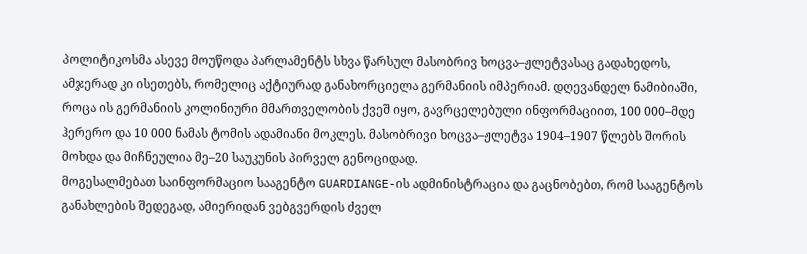პოლიტიკოსმა ასევე მოუწოდა პარლამენტს სხვა წარსულ მასობრივ ხოცვა–ჟლეტვასაც გადახედოს, ამჯერად კი ისეთებს, რომელიც აქტიურად განახორციელა გერმანიის იმპერიამ. დღევანდელ ნამიბიაში, როცა ის გერმანიის კოლინიური მმართველობის ქვეშ იყო, გავრცელებული ინფორმაციით, 100 000–მდე ჰერერო და 10 000 ნამას ტომის ადამიანი მოკლეს. მასობრივი ხოცვა–ჟლეტვა 1904–1907 წლებს შორის მოხდა და მიჩნეულია მე–20 საუკუნის პირველ გენოციდად.
მოგესალმებათ საინფორმაციო სააგენტო GUARDIANGE-ის ადმინისტრაცია და გაცნობებთ, რომ სააგენტოს განახლების შედეგად, ამიერიდან ვებგვერდის ძველ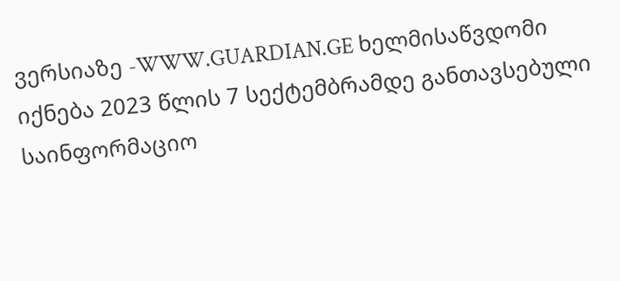ვერსიაზე -WWW.GUARDIAN.GE ხელმისაწვდომი იქნება 2023 წლის 7 სექტემბრამდე განთავსებული საინფორმაციო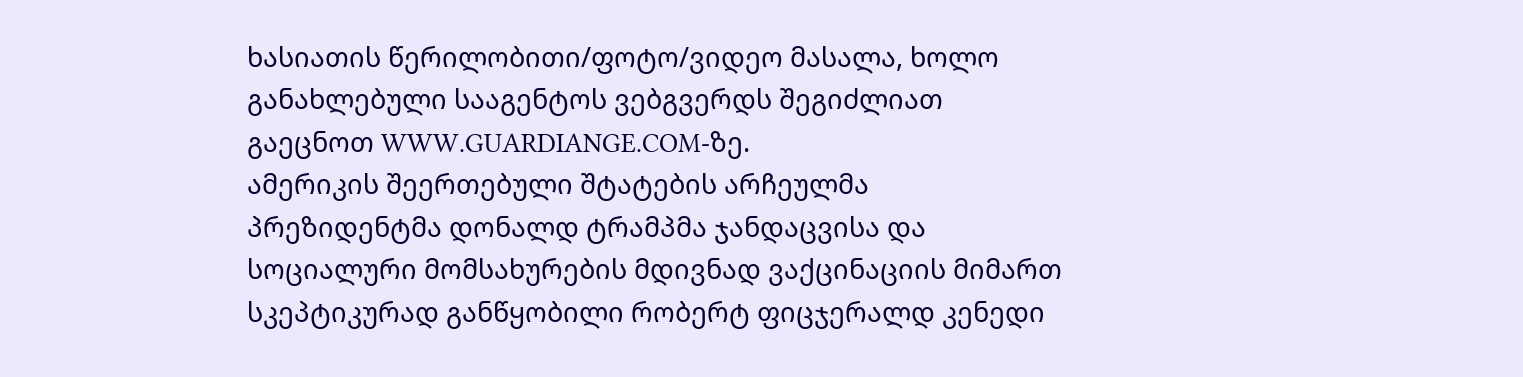ხასიათის წერილობითი/ფოტო/ვიდეო მასალა, ხოლო განახლებული სააგენტოს ვებგვერდს შეგიძლიათ გაეცნოთ WWW.GUARDIANGE.COM-ზე.
ამერიკის შეერთებული შტატების არჩეულმა პრეზიდენტმა დონალდ ტრამპმა ჯანდაცვისა და სოციალური მომსახურების მდივნად ვაქცინაციის მიმართ სკეპტიკურად განწყობილი რობერტ ფიცჯერალდ კენედი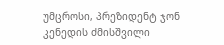უმცროსი, პრეზიდენტ ჯონ კენედის ძმისშვილი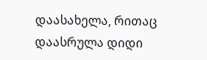დაასახელა, რითაც დაასრულა დიდი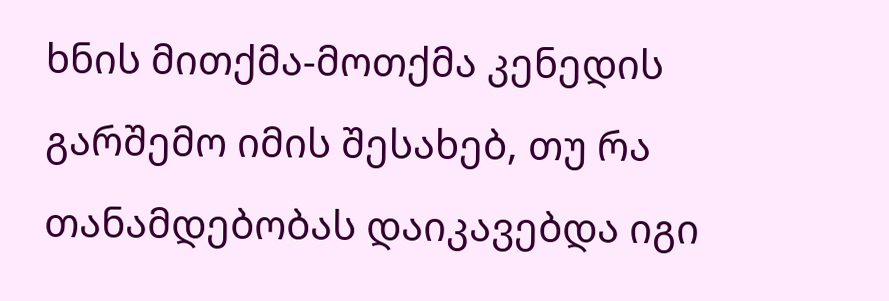ხნის მითქმა-მოთქმა კენედის გარშემო იმის შესახებ, თუ რა თანამდებობას დაიკავებდა იგი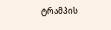ტრამპის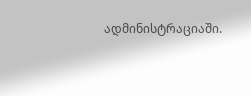ადმინისტრაციაში.